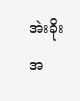အဲးခိုး
အ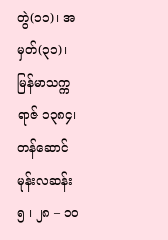တွဲ(၁၁)၊ အမှတ်(၃၁)၊ မြန်မာသက္ကရာဇ် ၁၃၈၄၊ တန်ဆောင်မုန်းလဆန်း ၅ ၊ ၂၈ – ၁ဝ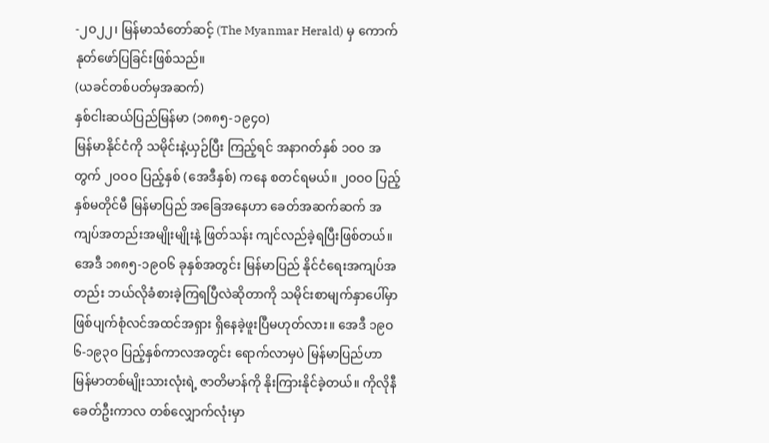-၂ဝ၂၂၊ မြန်မာသံတော်ဆင့် (The Myanmar Herald) မှ ကောက်နုတ်ဖော်ပြခြင်းဖြစ်သည်။
(ယခင်တစ်ပတ်မှအဆက်)
နှစ်ငါးဆယ်ပြည်မြန်မာ (၁၈၈၅-၁၉၄ဝ)
မြန်မာနိုင်ငံကို သမိုင်းနဲ့ယှဉ်ပြီး ကြည့်ရင် အနာဂတ်နှစ် ၁ဝဝ အတွက် ၂ဝဝဝ ပြည့်နှစ် (အေဒီနှစ်) ကနေ စတင်ရမယ်။ ၂ဝဝဝ ပြည့်နှစ်မတိုင်မီ မြန်မာပြည် အခြေအနေဟာ ခေတ်အဆက်ဆက် အကျပ်အတည်းအမျိုးမျိုးနဲ့ ဖြတ်သန်း ကျင်လည်ခဲ့ရပြီးဖြစ်တယ်။ အေဒီ ၁၈၈၅-၁၉ဝ၆ ခုနှစ်အတွင်း မြန်မာပြည် နိုင်ငံရေးအကျပ်အတည်း ဘယ်လိုခံစားခဲ့ကြရပြီလဲဆိုတာကို သမိုင်းစာမျက်နှာပေါ်မှာ ဖြစ်ပျက်စုံလင်အထင်အရှား ရှိနေခဲ့ဖူးပြီမဟုတ်လား။ အေဒီ ၁၉ဝ၆-၁၉၃ဝ ပြည့်နှစ်ကာလအတွင်း ရောက်လာမှပဲ မြန်မာပြည်ဟာ မြန်မာတစ်မျိုးသားလုံးရဲ့ ဇာတိမာန်ကို နိုးကြားနိုင်ခဲ့တယ်။ ကိုလိုနီခေတ်ဦးကာလ တစ်လျှောက်လုံးမှာ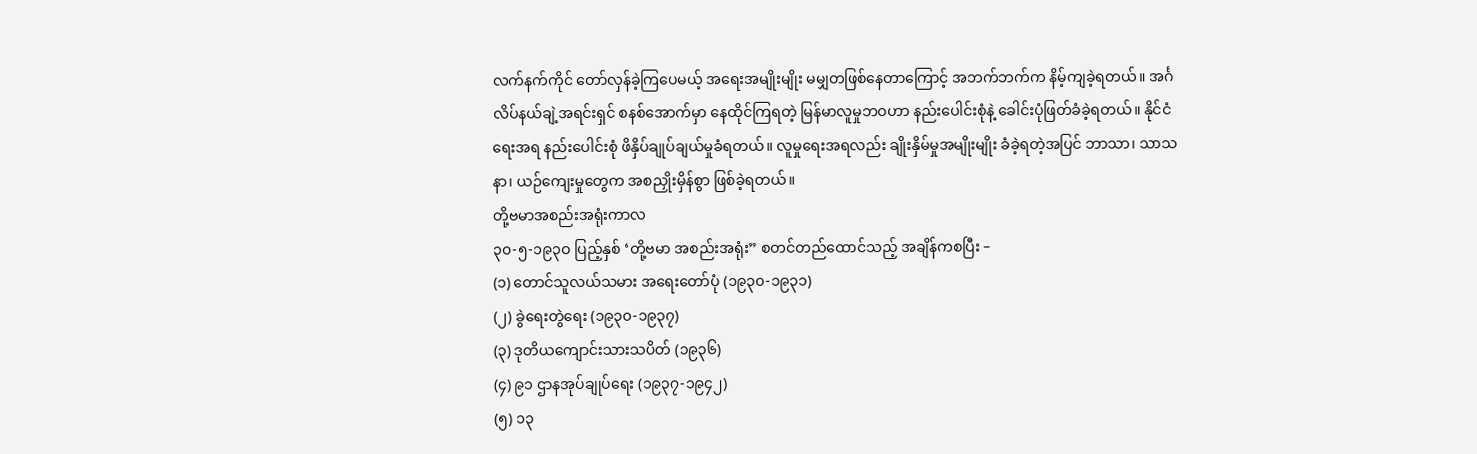လက်နက်ကိုင် တော်လှန်ခဲ့ကြပေမယ့် အရေးအမျိုးမျိုး မမျှတဖြစ်နေတာကြောင့် အဘက်ဘက်က နိမ့်ကျခဲ့ရတယ်။ အင်္ဂလိပ်နယ်ချဲ့အရင်းရှင် စနစ်အောက်မှာ နေထိုင်ကြရတဲ့ မြန်မာလူမှုဘဝဟာ နည်းပေါင်းစုံနဲ့ ခေါင်းပုံဖြတ်ခံခဲ့ရတယ်။ နိုင်ငံရေးအရ နည်းပေါင်းစုံ ဖိနှိပ်ချုပ်ချယ်မှုခံရတယ်။ လူမှုရေးအရလည်း ချိုးနှိမ်မှုအမျိုးမျိုး ခံခဲ့ရတဲ့အပြင် ဘာသာ၊ သာသနာ၊ ယဉ်ကျေးမှုတွေက အစညှိုးမှိန်စွာ ဖြစ်ခဲ့ရတယ်။
တို့ဗမာအစည်းအရုံးကာလ
၃၀-၅-၁၉၃ဝ ပြည့်နှစ် ‘တို့ဗမာ အစည်းအရုံး” စတင်တည်ထောင်သည့် အချိန်ကစပြီး –
(၁) တောင်သူလယ်သမား အရေးတော်ပုံ (၁၉၃၀-၁၉၃၁)
(၂) ခွဲရေးတွဲရေး (၁၉၃၀-၁၉၃၇)
(၃) ဒုတိယကျောင်းသားသပိတ် (၁၉၃၆)
(၄) ၉၁ ဌာနအုပ်ချုပ်ရေး (၁၉၃၇-၁၉၄၂)
(၅) ၁၃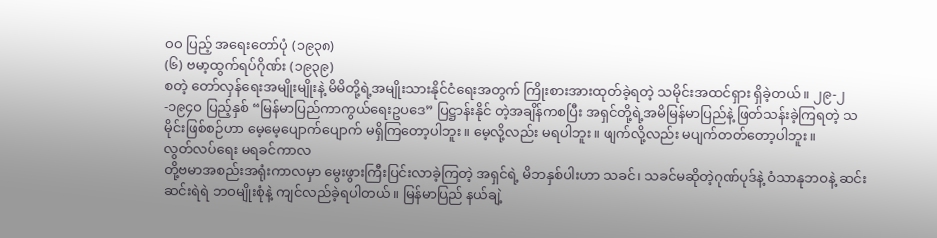ဝဝ ပြည့် အရေးတော်ပုံ (၁၉၃၈)
(၆) ဗမာ့ထွက်ရပ်ဂိုဏ်း (၁၉၃၉)
စတဲ့ တော်လှန်ရေးအမျိုးမျိုးနဲ့ မိမိတို့ရဲ့အမျိုးသားနိုင်ငံရေးအတွက် ကြိုးစားအားထုတ်ခဲ့ရတဲ့ သမိုင်းအထင်ရှား ရှိခဲ့တယ်။ ၂၉-၂-၁၉၄ဝ ပြည့်နှစ် “မြန်မာပြည်ကာကွယ်ရေးဥပဒေ” ပြဋ္ဌာန်းနိုင် တဲ့အချိန်ကစပြီး အရှင်တို့ရဲ့အမိမြန်မာပြည်နဲ့ ဖြတ်သန်းခဲ့ကြရတဲ့ သမိုင်းဖြစ်စဉ်ဟာ မေ့မေ့ပျောက်ပျောက် မရှိကြတော့ပါဘူး။ မေ့လို့လည်း မရပါဘူး။ ဖျက်လို့လည်း မပျက်တတ်တော့ပါဘူး။
လွတ်လပ်ရေး မရခင်ကာလ
တို့ဗမာအစည်းအရုံးကာလမှာ မွေးဖွားကြီးပြင်းလာခဲ့ကြတဲ့ အရှင်ရဲ့ မိဘနှစ်ပါးဟာ သခင်၊ သခင်မဆိုတဲ့ဂုဏ်ပုဒ်နဲ့ ဝံသာနုဘဝနဲ့ ဆင်းဆင်းရဲရဲ ဘဝမျိုးစုံနဲ့ ကျင်လည်ခဲ့ရပါတယ်။ မြန်မာပြည် နယ်ချဲ့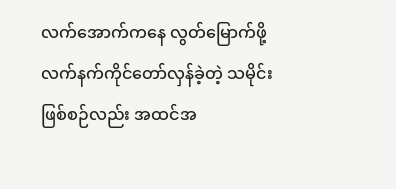လက်အောက်ကနေ လွတ်မြောက်ဖို့ လက်နက်ကိုင်တော်လှန်ခဲ့တဲ့ သမိုင်းဖြစ်စဉ်လည်း အထင်အ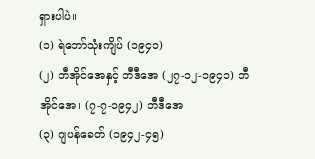ရှားပါပဲ။
(၁) ရဲဘော်သုံးကျိပ် (၁၉၄၁)
(၂) ဘီအိုင်အေနှင့် ဘီဒီအေ (၂၇-၁၂-၁၉၄၁) ဘီအိုင်အေ၊ (၇-၇-၁၉၄၂) ဘီဒီအေ
(၃) ဂျပန်ခေတ် (၁၉၄၂-၄၅)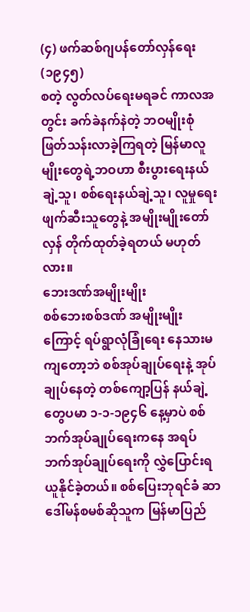(၄) ဖက်ဆစ်ဂျပန်တော်လှန်ရေး (၁၉၄၅)
စတဲ့ လွတ်လပ်ရေးမရခင် ကာလအတွင်း ခက်ခဲနက်နဲတဲ့ ဘဝမျိုးစုံဖြတ်သန်းလာခဲ့ကြရတဲ့ မြန်မာလူမျိုးတွေရဲ့ဘဝဟာ စီးပွားရေးနယ်ချဲ့သူ၊ စစ်ရေးနယ်ချဲ့သူ၊ လူမှုရေးဖျက်ဆီးသူတွေနဲ့ အမျိုးမျိုးတော်လှန် တိုက်ထုတ်ခဲ့ရတယ် မဟုတ်လား။
ဘေးဒဏ်အမျိုးမျိုး
စစ်ဘေးစစ်ဒဏ် အမျိုးမျိုးကြောင့် ရပ်ရွာလုံခြုံရေး နေသားမကျတော့ဘဲ စစ်အုပ်ချုပ်ရေးနဲ့ အုပ်ချုပ်နေတဲ့ တစ်ကျော့ပြန် နယ်ချဲ့တွေပမာ ၁-၁-၁၉၄၆ နေ့မှာပဲ စစ်ဘက်အုပ်ချုပ်ရေးကနေ အရပ်ဘက်အုပ်ချုပ်ရေးကို လွှဲပြောင်းရယူနိုင်ခဲ့တယ်။ စစ်ပြေးဘုရင်ခံ ဆာဒေါ်မန်စမစ်ဆိုသူက မြန်မာပြည်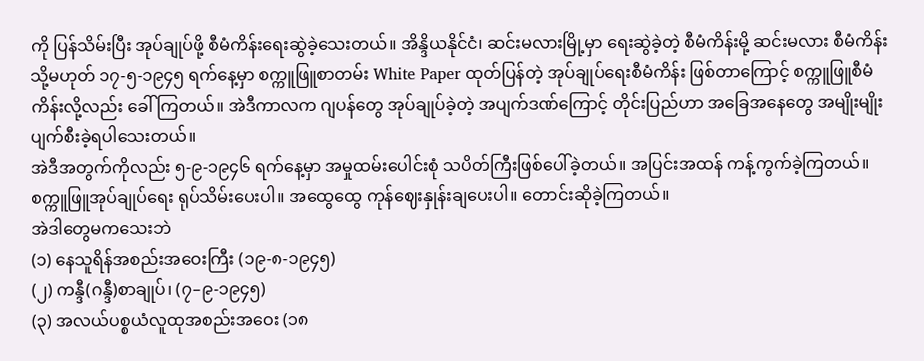ကို ပြန်သိမ်းပြီး အုပ်ချုပ်ဖို့ စီမံကိန်းရေးဆွဲခဲ့သေးတယ်။ အိန္ဒိယနိုင်ငံ၊ ဆင်းမလားမြို့မှာ ရေးဆွဲခဲ့တဲ့ စီမံကိန်းမို့ ဆင်းမလား စီမံကိန်း သို့မဟုတ် ၁၇-၅-၁၉၄၅ ရက်နေ့မှာ စက္ကူဖြူစာတမ်း White Paper ထုတ်ပြန်တဲ့ အုပ်ချုပ်ရေးစီမံကိန်း ဖြစ်တာကြောင့် စက္ကူဖြူစီမံကိန်းလို့လည်း ခေါ်ကြတယ်။ အဲဒီကာလက ဂျပန်တွေ အုပ်ချုပ်ခဲ့တဲ့ အပျက်ဒဏ်ကြောင့် တိုင်းပြည်ဟာ အခြေအနေတွေ အမျိုးမျိုး ပျက်စီးခဲ့ရပါသေးတယ်။
အဲဒီအတွက်ကိုလည်း ၅-၉-၁၉၄၆ ရက်နေ့မှာ အမှုထမ်းပေါင်းစုံ သပိတ်ကြီးဖြစ်ပေါ်ခဲ့တယ်။ အပြင်းအထန် ကန့်ကွက်ခဲ့ကြတယ်။ စက္ကူဖြူအုပ်ချုပ်ရေး ရုပ်သိမ်းပေးပါ။ အထွေထွေ ကုန်ဈေးနှုန်းချပေးပါ။ တောင်းဆိုခဲ့ကြတယ်။
အဲဒါတွေမကသေးဘဲ
(၁) နေသူရိန်အစည်းအဝေးကြီး (၁၉-၈-၁၉၄၅)
(၂) ကန္ဒီ(ဂန္ဒီ)စာချုပ်၊ (၇–၉-၁၉၄၅)
(၃) အလယ်ပစ္စယံလူထုအစည်းအဝေး (၁၈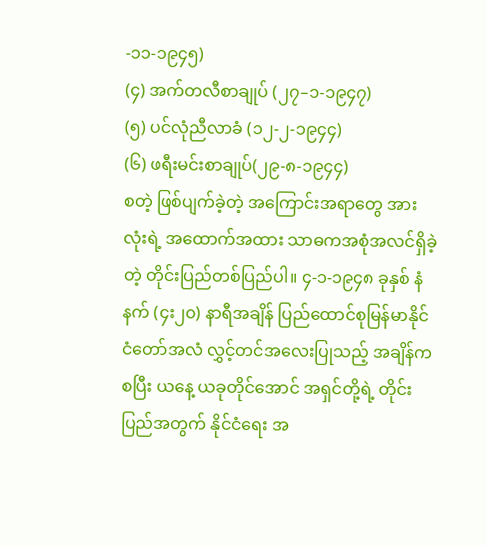-၁၁-၁၉၄၅)
(၄) အက်တလီစာချုပ် (၂၇–၁-၁၉၄၇)
(၅) ပင်လုံညီလာခံ (၁၂-၂-၁၉၄၄)
(၆) ဖရီးမင်းစာချုပ်(၂၉-၈-၁၉၄၄)
စတဲ့ ဖြစ်ပျက်ခဲ့တဲ့ အကြောင်းအရာတွေ အားလုံးရဲ့ အထောက်အထား သာဓကအစုံအလင်ရှိခဲ့တဲ့ တိုင်းပြည်တစ်ပြည်ပါ။ ၄-၁-၁၉၄၈ ခုနှစ် နံနက် (၄း၂၀) နာရီအချိန် ပြည်ထောင်စုမြန်မာနိုင်ငံတော်အလံ လွှင့်တင်အလေးပြုသည့် အချိန်ကစပြီး ယနေ့ ယခုတိုင်အောင် အရှင်တို့ရဲ့ တိုင်းပြည်အတွက် နိုင်ငံရေး အ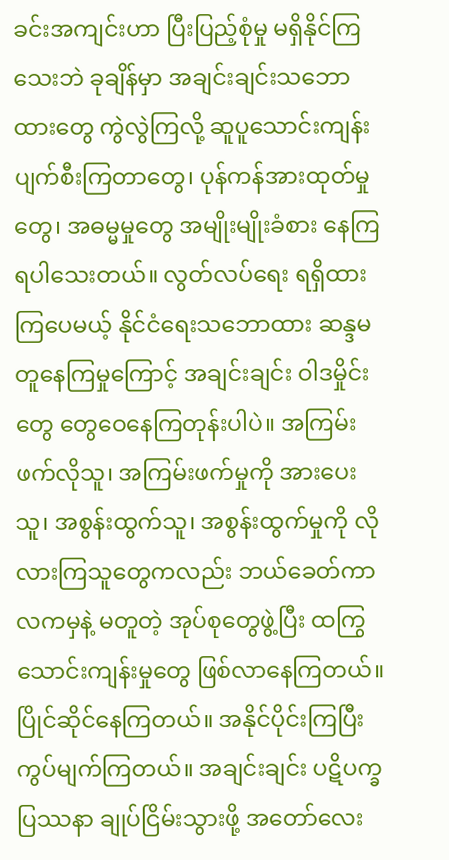ခင်းအကျင်းဟာ ပြီးပြည့်စုံမှု မရှိနိုင်ကြသေးဘဲ ခုချိန်မှာ အချင်းချင်းသဘောထားတွေ ကွဲလွဲကြလို့ ဆူပူသောင်းကျန်း ပျက်စီးကြတာတွေ၊ ပုန်ကန်အားထုတ်မှုတွေ၊ အဓမ္မမှုတွေ အမျိုးမျိုးခံစား နေကြရပါသေးတယ်။ လွတ်လပ်ရေး ရရှိထားကြပေမယ့် နိုင်ငံရေးသဘောထား ဆန္ဒမတူနေကြမှုကြောင့် အချင်းချင်း ဝါဒမှိုင်းတွေ တွေဝေနေကြတုန်းပါပဲ။ အကြမ်းဖက်လိုသူ၊ အကြမ်းဖက်မှုကို အားပေးသူ၊ အစွန်းထွက်သူ၊ အစွန်းထွက်မှုကို လိုလားကြသူတွေကလည်း ဘယ်ခေတ်ကာလကမှနဲ့ မတူတဲ့ အုပ်စုတွေဖွဲ့ပြီး ထကြွသောင်းကျန်းမှုတွေ ဖြစ်လာနေကြတယ်။ ပြိုင်ဆိုင်နေကြတယ်။ အနိုင်ပိုင်းကြပြီး ကွပ်မျက်ကြတယ်။ အချင်းချင်း ပဋိပက္ခပြဿနာ ချုပ်ငြိမ်းသွားဖို့ အတော်လေး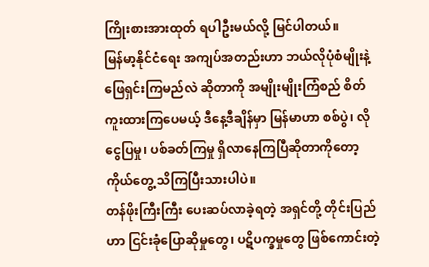ကြိုးစားအားထုတ် ရပါဦးမယ်လို့ မြင်ပါတယ်။
မြန်မာ့နိုင်ငံရေး အကျပ်အတည်းဟာ ဘယ်လိုပုံစံမျိုးနဲ့ ဖြေရှင်းကြမည်လဲ ဆိုတာကို အမျိုးမျိုးကြံစည် စိတ်ကူးထားကြပေမယ့် ဒီနေ့ဒီချိန်မှာ မြန်မာဟာ စစ်ပွဲ၊ လိုငွေပြမှု၊ ပစ်ခတ်ကြမှု ရှိလာနေကြပြီဆိုတာကိုတော့ ကိုယ်တွေ့ သိကြပြီးသားပါပဲ။
တန်ဖိုးကြီးကြီး ပေးဆပ်လာခဲ့ရတဲ့ အရှင်တို့ တိုင်းပြည်ဟာ ငြင်းခုံပြောဆိုမှုတွေ၊ ပဋိပက္ခမှုတွေ ဖြစ်ကောင်းတဲ့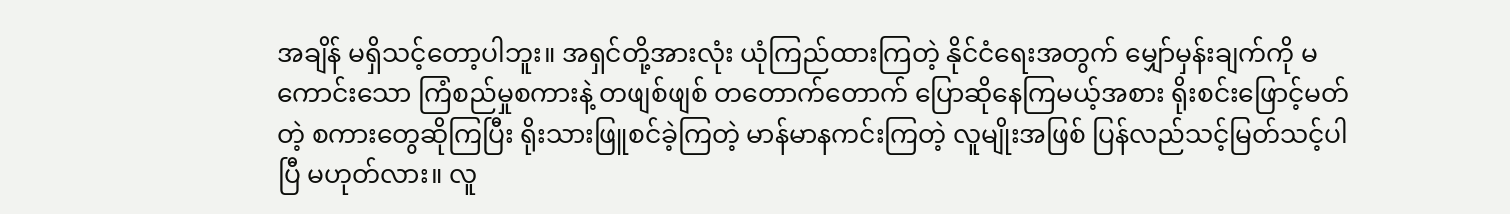အချိန် မရှိသင့်တော့ပါဘူး။ အရှင်တို့အားလုံး ယုံကြည်ထားကြတဲ့ နိုင်ငံရေးအတွက် မျှော်မှန်းချက်ကို မကောင်းသော ကြံစည်မှုစကားနဲ့ တဖျစ်ဖျစ် တတောက်တောက် ပြောဆိုနေကြမယ့်အစား ရိုးစင်းဖြောင့်မတ်တဲ့ စကားတွေဆိုကြပြီး ရိုးသားဖြူစင်ခဲ့ကြတဲ့ မာန်မာနကင်းကြတဲ့ လူမျိုးအဖြစ် ပြန်လည်သင့်မြတ်သင့်ပါပြီ မဟုတ်လား။ လူ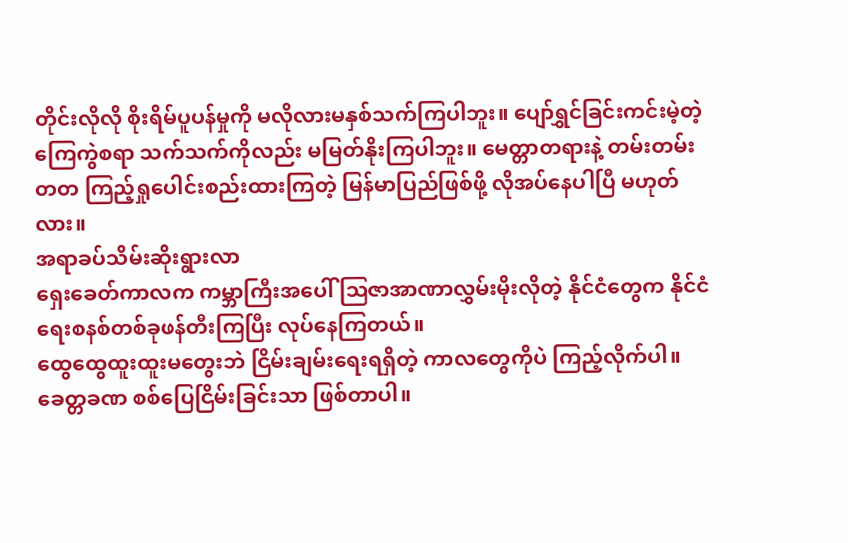တိုင်းလိုလို စိုးရိမ်ပူပန်မှုကို မလိုလားမနှစ်သက်ကြပါဘူး။ ပျော်ရွှင်ခြင်းကင်းမဲ့တဲ့ ကြေကွဲစရာ သက်သက်ကိုလည်း မမြတ်နိုးကြပါဘူး။ မေတ္တာတရားနဲ့ တမ်းတမ်းတတ ကြည့်ရှုပေါင်းစည်းထားကြတဲ့ မြန်မာပြည်ဖြစ်ဖို့ လိုအပ်နေပါပြီ မဟုတ်လား။
အရာခပ်သိမ်းဆိုးရွားလာ
ရှေးခေတ်ကာလက ကမ္ဘာကြီးအပေါ် ဩဇာအာဏာလွှမ်းမိုးလိုတဲ့ နိုင်ငံတွေက နိုင်ငံရေးစနစ်တစ်ခုဖန်တီးကြပြီး လုပ်နေကြတယ်။
ထွေထွေထူးထူးမတွေးဘဲ ငြိမ်းချမ်းရေးရရှိတဲ့ ကာလတွေကိုပဲ ကြည့်လိုက်ပါ။ ခေတ္တခဏ စစ်ပြေငြိမ်းခြင်းသာ ဖြစ်တာပါ။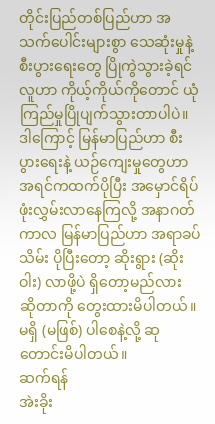တိုင်းပြည်တစ်ပြည်ဟာ အသက်ပေါင်းများစွာ သေဆုံးမှုနဲ့ စီးပွားရေးတွေ ပြိုကွဲသွားခဲ့ရင် လူဟာ ကိုယ့်ကိုယ်ကိုတောင် ယုံကြည်မှုပြိုပျက်သွားတာပါပဲ။ ဒါကြောင့် မြန်မာပြည်ဟာ စီးပွားရေးနဲ့ ယဉ်ကျေးမှုတွေဟာ အရင်ကထက်ပိုပြီး အမှောင်ရိပ်ဖုံးလွှမ်းလာနေကြလို့ အနာဂတ်ကာလ မြန်မာပြည်ဟာ အရာခပ်သိမ်း ပိုပြီးတော့ ဆိုးရွား (ဆိုးဝါး) လာဖို့ပဲ ရှိတော့မည်လား ဆိုတာကို တွေးထားမိပါတယ်။ မရှိ (မဖြစ်) ပါစေနဲ့လို့ ဆုတောင်းမိပါတယ်။
ဆက်ရန်
အဲးခိုး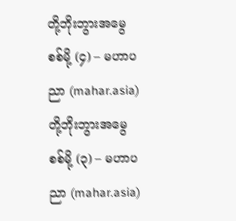တို့ဘိုးဘွားအမွေစစ်မို့ (၄) – မဟာပညာ (mahar.asia)
တို့ဘိုးဘွားအမွေစစ်မို့ (၃) – မဟာပညာ (mahar.asia)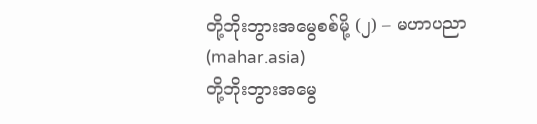တို့ဘိုးဘွားအမွေစစ်မို့ (၂) – မဟာပညာ (mahar.asia)
တို့ဘိုးဘွားအမွေ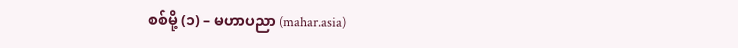စစ်မို့ (၁) – မဟာပညာ (mahar.asia)